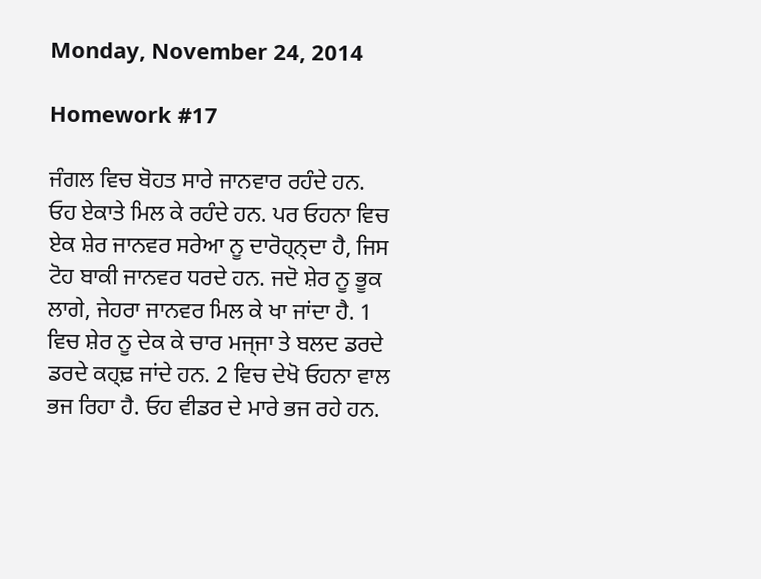Monday, November 24, 2014

Homework #17

ਜੰਗਲ ਵਿਚ ਬੋਹਤ ਸਾਰੇ ਜਾਨਵਾਰ ਰਹੰਦੇ ਹਨ. ਓਹ ਏਕਾਤੇ ਮਿਲ ਕੇ ਰਹੰਦੇ ਹਨ. ਪਰ ਓਹਨਾ ਵਿਚ ਏਕ ਸ਼ੇਰ ਜਾਨਵਰ ਸਰੇਆ ਨੂ ਦਾਰੋਹ੍ਨ੍ਦਾ ਹੈ, ਜਿਸ ਟੋਹ ਬਾਕੀ ਜਾਨਵਰ ਧਰਦੇ ਹਨ. ਜਦੋ ਸ਼ੇਰ ਨੂ ਭੂਕ ਲਾਗੇ, ਜੇਹਰਾ ਜਾਨਵਰ ਮਿਲ ਕੇ ਖਾ ਜਾਂਦਾ ਹੈ. 1 ਵਿਚ ਸ਼ੇਰ ਨੂ ਦੇਕ ਕੇ ਚਾਰ ਮਜ੍ਜਾ ਤੇ ਬਲਦ ਡਰਦੇ ਡਰਦੇ ਕਹ੍ਢ਼ ਜਾਂਦੇ ਹਨ. 2 ਵਿਚ ਦੇਖੋ ਓਹਨਾ ਵਾਲ ਭਜ ਰਿਹਾ ਹੈ. ਓਹ ਵੀਡਰ ਦੇ ਮਾਰੇ ਭਜ ਰਹੇ ਹਨ.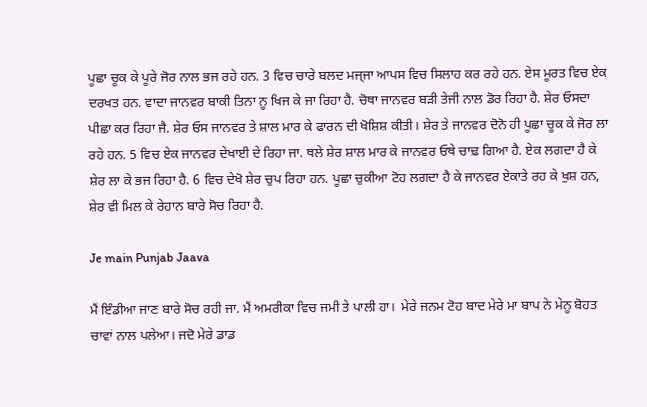ਪੂਛਾ ਚੂਕ ਕੇ ਪੂਰੇ ਜੋਰ ਨਾਲ ਭਜ ਰਹੇ ਹਨ. 3 ਵਿਚ ਚਾਰੇ ਬਲਦ ਮਜ੍ਜਾ ਆਪਸ ਵਿਚ ਸਿਲਾਹ ਕਰ ਰਹੇ ਹਨ. ਏਸ ਮੂਰਤ ਵਿਚ ਏਕ ਦਰਖਤ ਹਨ. ਵਾਦਾ ਜਾਨਵਰ ਬਾਕੀ ਤਿਨਾ ਨੂ ਖਿਜ ਕੇ ਜਾ ਰਿਹਾ ਹੈ. ਚੋਥਾ ਜਾਨਵਰ ਬੜੀ ਤੇਜੀ ਨਾਲ ਡੋਰ ਰਿਹਾ ਹੈ. ਸ਼ੇਰ ਓਸਦਾ ਪੀਛਾ ਕਰ ਰਿਹਾ ਜੈ. ਸ਼ੇਰ ਓਸ ਜਾਨਵਰ ਤੇ ਸ਼ਾਲ ਮਾਰ ਕੇ ਫਾਰਨ ਦੀ ਖੋਸ਼ਿਸ਼ ਕੀਤੀ। ਸ਼ੇਰ ਤੇ ਜਾਨਵਰ ਦੋਨੋ ਹੀ ਪੂਛਾ ਚੂਕ ਕੇ ਜੋਰ ਲਾ ਰਹੇ ਹਨ. 5 ਵਿਚ ਏਕ ਜਾਨਵਰ ਦੇਖਾਈ ਦੇ ਰਿਹਾ ਜਾ. ਥਲੇ ਸ਼ੇਰ ਸ਼ਾਲ ਮਾਰ ਕੇ ਜਾਨਵਰ ਓਥੇ ਚਾਢ਼ ਗਿਆ ਹੈ. ਏਕ ਲਗਦਾ ਹੈ ਕੇ ਸ਼ੇਰ ਲਾ ਕੇ ਭਜ ਰਿਹਾ ਹੈ. 6 ਵਿਚ ਦੇਖੋ ਸ਼ੇਰ ਚੁਪ ਰਿਹਾ ਹਨ. ਪੂਛਾ ਚੁਕੀਆ ਟੋਹ ਲਗਦਾ ਹੈ ਕੇ ਜਾਨਵਰ ਏਕਾਤੇ ਰਹ ਕੇ ਖੁਸ਼ ਹਨ, ਸ਼ੇਰ ਵੀ ਮਿਲ ਕੇ ਰੇਹਾਨ ਬਾਰੇ ਸੋਚ ਰਿਹਾ ਹੈ.

Je main Punjab Jaava

ਮੈਂ ਇੰਡੀਆ ਜਾਣ ਬਾਰੇ ਸੋਚ ਰਹੀ ਜਾ. ਮੈਂ ਅਮਰੀਕਾ ਵਿਚ ਜਮੀ ਤੇ ਪਾਲੀ ਹਾ।  ਮੇਰੇ ਜਨਮ ਟੋਹ ਬਾਦ ਮੇਰੇ ਮਾ ਬਾਪ ਨੇ ਮੇਨੂ ਬੋਹਤ ਚਾਵਾਂ ਨਾਲ ਪਲੇਆ। ਜਦੋ ਮੇਰੇ ਡਾਡ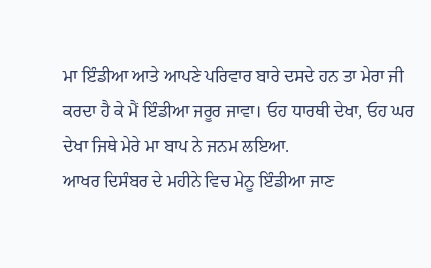ਮਾ ਇੰਡੀਆ ਆਤੇ ਆਪਣੇ ਪਰਿਵਾਰ ਬਾਰੇ ਦਸਦੇ ਹਨ ਤਾ ਮੇਰਾ ਜੀ ਕਰਦਾ ਹੈ ਕੇ ਮੈਂ ਇੰਡੀਆ ਜਰੂਰ ਜਾਵਾ। ਓਹ ਧਾਰਥੀ ਦੇਖਾ, ਓਹ ਘਰ ਦੇਖਾ ਜਿਥੇ ਮੇਰੇ ਮਾ ਬਾਪ ਨੇ ਜਨਮ ਲਇਆ.
ਆਖਰ ਦਿਸੰਬਰ ਦੇ ਮਹੀਨੇ ਵਿਚ ਮੇਨੂ ਇੰਡੀਆ ਜਾਣ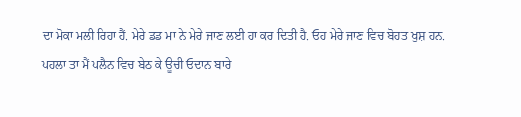ਦਾ ਮੋਕਾ ਮਲੀ ਰਿਹਾ ਹੈਂ. ਮੇਰੇ ਡਡ ਮਾ ਨੇ ਮੇਰੇ ਜਾਣ ਲਈ ਹਾ ਕਰ ਦਿਤੀ ਹੈ. ਓਹ ਮੇਰੇ ਜਾਣ ਵਿਚ ਬੋਹਤ ਖੁਸ਼ ਹਨ.
ਪਹਲਾ ਤਾ ਮੈਂ ਪਲੈਨ ਵਿਚ ਬੇਠ ਕੇ ਊਚੀ ਓਦਾਨ ਬਾਰੇ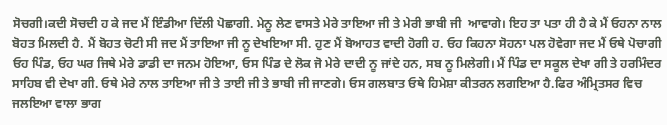ਸੋਚਗੀ।ਕਦੀ ਸੋਚਦੀ ਹ ਕੇ ਜਦ ਮੈਂ ਇੰਡੀਆ ਦਿੱਲੀ ਪੋਛਾਗੀ. ਮੇਨੂ ਲੇਣ ਵਾਸਤੇ ਮੇਰੇ ਤਾਇਆ ਜੀ ਤੇ ਮੇਰੀ ਭਾਬੀ ਜੀ  ਆਵਾਗੇ। ਇਹ ਤਾ ਪਤਾ ਹੀ ਹੈ ਕੇ ਮੈਂ ਓਹਨਾ ਨਾਲ ਬੋਹਤ ਮਿਲਦੀ ਹੈ. ਮੈਂ ਬੋਹਤ ਚੋਟੀ ਸੀ ਜਦ ਮੈਂ ਤਾਇਆ ਜੀ ਨੂ ਦੇਖਇਆ ਸੀ. ਹੁਣ ਮੈਂ ਬੋਆਹਤ ਵਾਦੀ ਹੋਗੀ ਹ. ਓਹ ਕਿਹਨਾ ਸੋਹਨਾ ਪਲ ਹੋਵੇਗਾ ਜਦ ਮੈਂ ਓਥੇ ਪੋਚਾਗੀ
ਓਹ ਪਿੰਡ, ਓਹ ਘਰ ਜਿਥੇ ਮੇਰੇ ਡਾਡੀ ਦਾ ਜਨਮ ਹੋਇਆ, ਓਸ ਪਿੰਡ ਦੇ ਲੋਕ ਜੋ ਮੇਰੇ ਦਾਦੀ ਨੂ ਜਾਂਦੇ ਹਨ, ਸਬ ਨੂ ਮਿਲੇਗੀ। ਮੈਂ ਪਿੰਡ ਦਾ ਸਕੂਲ ਦੇਖਾ ਗੀ ਤੇ ਹਰਮਿੰਦਰ ਸਾਹਿਬ ਵੀ ਦੇਖਾ ਗੀ. ਓਥੇ ਮੇਰੇ ਨਾਲ ਤਾਇਆ ਜੀ ਤੇ ਤਾਈ ਜੀ ਤੇ ਭਾਬੀ ਜੀ ਜਾਣਗੇ। ਓਸ ਗਲਬਾਤ ਓਥੇ ਹਿਮੇਸ਼ਾ ਕੀਤਰਨ ਲਗਇਆ ਹੈ.ਫਿਰ ਅੰਮ੍ਰਿਤਸਰ ਵਿਚ ਜਲਇਆ ਵਾਲਾ ਭਾਗ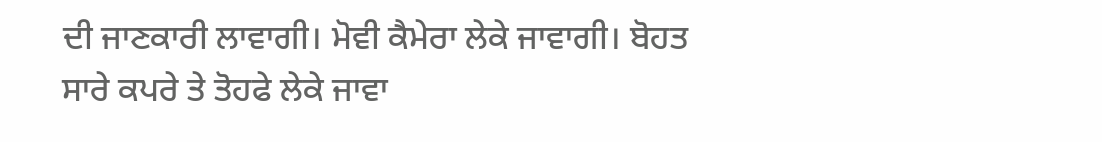ਦੀ ਜਾਣਕਾਰੀ ਲਾਵਾਗੀ। ਮੋਵੀ ਕੈਮੇਰਾ ਲੇਕੇ ਜਾਵਾਗੀ। ਬੋਹਤ ਸਾਰੇ ਕਪਰੇ ਤੇ ਤੋਹਫੇ ਲੇਕੇ ਜਾਵਾ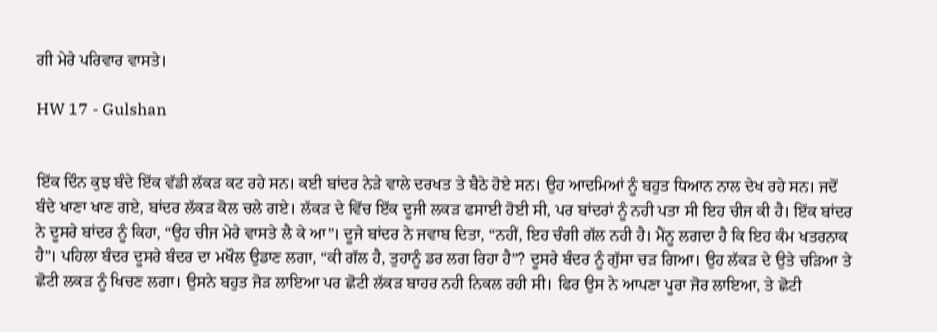ਗੀ ਮੇਰੇ ਪਰਿਵਾਰ ਵਾਸਤੇ।

HW 17 - Gulshan


ਇੱਕ ਦਿੰਨ ਕੁਝ ਬੰਦੇ ਇੱਕ ਵੱਡੀ ਲੱਕੜ ਕਟ ਰਹੇ ਸਨ। ਕਈ ਬਾਂਦਰ ਨੇੜੇ ਵਾਲੇ ਦਰਖਤ ਤੇ ਬੈਠੇ ਹੋਏ ਸਨ। ਉਹ ਆਦਮਿਆਂ ਨੂੰ ਬਹੁਤ ਧਿਆਨ ਨਾਲ ਦੇਖ ਰਹੇ ਸਨ। ਜਦੋਂ ਬੰਦੇ ਖਾਣਾ ਖਾਣ ਗਏ, ਬਾਂਦਰ ਲੱਕੜ ਕੋਲ ਚਲੇ ਗਏ। ਲੱਕੜ ਦੇ ਵਿੱਚ ਇੱਕ ਦੂਜੀ ਲਕੜ ਫਸਾਈ ਹੋਈ ਸੀ, ਪਰ ਬਾਂਦਰਾਂ ਨੂੰ ਨਹੀ ਪਤਾ ਸੀ ਇਹ ਚੀਜ ਕੀ ਹੈ। ਇੱਕ ਬਾਂਦਰ ਨੇ ਦੂਸਰੇ ਬਾਂਦਰ ਨੂੰ ਕਿਹਾ, “ਉਹ ਚੀਜ ਮੇਰੇ ਵਾਸਤੇ ਲੈ ਕੇ ਆ”। ਦੂਜੇ ਬਾਂਦਰ ਨੇ ਜਵਾਬ ਦਿਤਾ, “ਨਹੀਂ, ਇਹ ਚੰਗੀ ਗੱਲ ਨਹੀ ਹੈ। ਮੈਂਨੂ ਲਗਦਾ ਹੈ ਕਿ ਇਹ ਕੰਮ ਖਤਰਨਾਕ ਹੈ”। ਪਹਿਲਾ ਬੰਦਰ ਦੂਸਰੇ ਬੰਦਰ ਦਾ ਮਖੌਲ ਉਡਾਣ ਲਗਾ, “ਕੀ ਗੱਲ ਹੈ, ਤੁਹਾਨੂੰ ਡਰ ਲਗ ਰਿਹਾ ਹੈ”? ਦੂਸਰੇ ਬੰਦਰ ਨੂੰ ਗੁੱਸਾ ਚੜ ਗਿਆ। ਉਹ ਲੱਕੜ ਦੇ ਉਤੇ ਚੜਿਆ ਤੇ ਛੋਟੀ ਲਕੜ ਨੂੰ ਖਿਚਣ ਲਗਾ। ਉਸਨੇ ਬਹੁਤ ਜੋੜ ਲਾਇਆ ਪਰ ਛੋਟੀ ਲੱਕੜ ਬਾਹਰ ਨਹੀ ਨਿਕਲ ਰਹੀ ਸੀ। ਫਿਰ ਉਸ ਨੇ ਆਪਣਾ ਪੂਰਾ ਜੋਰ ਲਾਇਆ, ਤੇ ਛੋਟੀ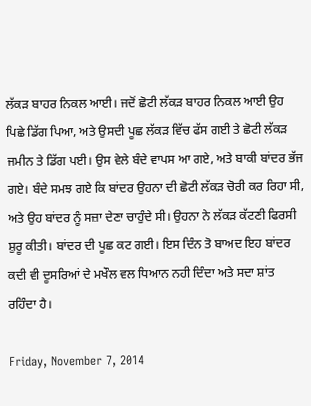ਲੱਕੜ ਬਾਹਰ ਨਿਕਲ ਆਈ। ਜਦੋਂ ਛੋਟੀ ਲੱਕੜ ਬਾਹਰ ਨਿਕਲ ਆਈ ਉਹ ਪਿਛੇ ਡਿੱਗ ਪਿਆ, ਅਤੇ ਉਸਦੀ ਪੂਛ ਲੱਕੜ ਵਿੱਚ ਫੱਸ ਗਈ ਤੇ ਛੋਟੀ ਲੱਕੜ ਜਮੀਨ ਤੇ ਡਿੱਗ ਪਈ। ਉਸ ਵੇਲੇ ਬੰਦੇ ਵਾਪਸ ਆ ਗਏ, ਅਤੇ ਬਾਕੀ ਬਾਂਦਰ ਭੱਜ ਗਏ। ਬੰਦੇ ਸਮਝ ਗਏ ਕਿ ਬਾਂਦਰ ਉਹਨਾ ਦੀ ਛੋਟੀ ਲੱਕੜ ਚੋਰੀ ਕਰ ਰਿਹਾ ਸੀ, ਅਤੇ ਉਹ ਬਾਂਦਰ ਨੂੰ ਸਜ਼ਾ ਦੇਣਾ ਚਾਹੁੰਦੇ ਸੀ। ਉਹਨਾ ਨੇ ਲੱਕੜ ਕੱਟਣੀ ਫਿਰਸੀ ਸ਼ੁਰੂ ਕੀਤੀ। ਬਾਂਦਰ ਦੀ ਪੂਛ ਕਟ ਗਈ। ਇਸ ਦਿੰਨ ਤੋ ਬਾਅਦ ਇਹ ਬਾਂਦਰ ਕਦੀ ਵੀ ਦੂਸਰਿਆਂ ਦੇ ਮਖੌਲ ਵਲ ਧਿਆਨ ਨਹੀ ਦਿੰਦਾ ਅਤੇ ਸਦਾ ਸ਼ਾਂਤ ਰਹਿੰਦਾ ਹੈ।

Friday, November 7, 2014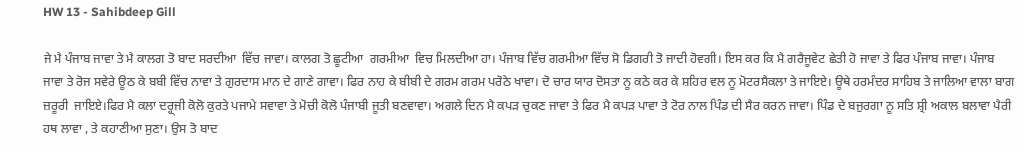HW 13 - Sahibdeep Gill

ਜੇ ਮੈ ਪੰਜਾਬ ਜਾਵਾ ਤੇ ਮੈ ਕਾਲਗ ਤੋ ਬਾਦ ਸਰਦੀਆ  ਵਿੱਚ ਜਾਵਾ। ਕਾਲਗ ਤੋ ਛੂਟੀਆ  ਗਰਮੀਆ  ਵਿਚ ਮਿਲਦੀਆ ਹਾ। ਪੰਜਾਬ ਵਿੱਚ ਗਰਮੀਆ ਵਿੱਚ ਸੋ ਡਿਗਰੀ ਤੋ ਜਾਦੀ ਹੋਵਗੀ। ਇਸ ਕਰ ਕਿ ਮੈ ਗਰੈਜੂਵੇਟ ਛੇਤੀ ਹੋ ਜਾਵਾ ਤੇ ਫਿਰ ਪੰਜਾਬ ਜਾਵਾ। ਪੰਜਾਬ ਜਾਵਾ ਤੇ ਰੋਜ ਸਵੇਰੇ ਊਠ ਕੇ ਬਬੀ ਵਿੱਚ ਨਾਵਾ ਤੇ ਗੁਰਦਾਸ ਮਾਨ ਦੇ ਗਾਣੇ ਗਾਵਾ। ਫਿਰ ਨਾਹ ਕੇ ਬੀਬੀ ਦੇ ਗਰਮ ਗਰਮ ਪਰੋਠੇ ਖਾਵਾ। ਦੋ ਚਾਰ ਯਾਰ ਦੋਸਤਾ ਨੂ ਕਠੇ ਕਰ ਕੇ ਸ਼ਹਿਰ ਵਲ ਨੂ ਮੋਟਰਸੈਕਲਾ ਤੇ ਜਾਇਏ। ਊਥੇ ਹਰਮੰਦਰ ਸਾਹਿਬ ਤੇ ਜਾਲਿਆ ਵਾਲਾ ਬਾਗ ਜ਼ਰੂਰੀ  ਜਾਇਏ।ਫਿਰ ਮੈ ਕਲਾ ਦਰ੍ਹ੍ਜੀ ਕੋਲੋ ਕੁਰਤੇ ਪਜਾਮੇ ਸਵਾਵਾ ਤੇ ਮੋਚੀ ਕੋਲੋ ਪੰਜਾਬੀ ਜੂਤੀ ਬਣਵਾਵਾ। ਅਗਲੇ ਦਿਨ ਮੈ ਕਪੜ ਚੁਕਣ ਜਾਵਾ ਤੇ ਫਿਰ ਮੈ ਕਪੜ ਪਾਵਾ ਤੇ ਟੋਰ ਨਾਲ ਪਿੰਡ ਦੀ ਸੈਰ ਕਰਨ ਜਾਵਾ। ਪਿੰਡ ਦੇ ਬਜੁਰਗਾ ਨੂ ਸਤਿ ਸ਼੍ਰੀ ਅਕਾਲ ਬਲਾਵਾ ਪੈਰੀ ਹਥ ਲਾਵਾ , ਤੇ ਕਹਾਣੀਆ ਸੁਣਾ। ਉਸ ਤੋ ਬਾਦ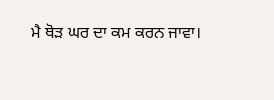ਮੈ ਥੋੜ ਘਰ ਦਾ ਕਮ ਕਰਨ ਜਾਵਾ।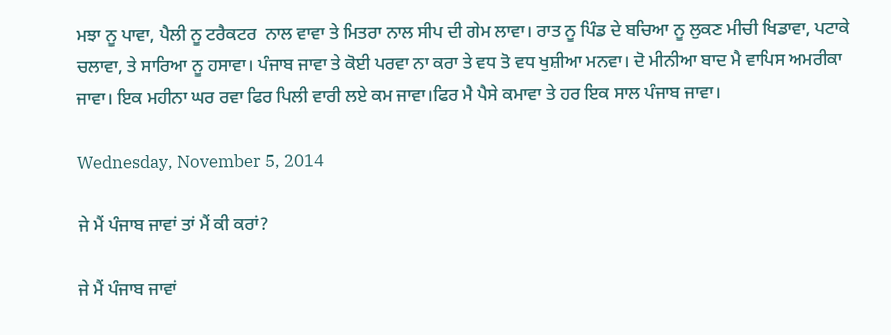ਮਝਾ ਨੂ ਪਾਵਾ, ਪੈਲੀ ਨੂ ਟਰੈਕਟਰ  ਨਾਲ ਵਾਵਾ ਤੇ ਮਿਤਰਾ ਨਾਲ ਸੀਪ ਦੀ ਗੇਮ ਲਾਵਾ। ਰਾਤ ਨੂ ਪਿੰਡ ਦੇ ਬਚਿਆ ਨੂ ਲੁਕਣ ਮੀਚੀ ਖਿਡਾਵਾ, ਪਟਾਕੇ ਚਲਾਵਾ, ਤੇ ਸਾਰਿਆ ਨੂ ਹਸਾਵਾ। ਪੰਜਾਬ ਜਾਵਾ ਤੇ ਕੋਈ ਪਰਵਾ ਨਾ ਕਰਾ ਤੇ ਵਧ ਤੋ ਵਧ ਖੁਸ਼ੀਆ ਮਨਵਾ। ਦੋ ਮੀਨੀਆ ਬਾਦ ਮੈ ਵਾਪਿਸ ਅਮਰੀਕਾ ਜਾਵਾ। ਇਕ ਮਹੀਨਾ ਘਰ ਰਵਾ ਫਿਰ ਪਿਲੀ ਵਾਰੀ ਲਏ ਕਮ ਜਾਵਾ।ਫਿਰ ਮੈ ਪੈਸੇ ਕਮਾਵਾ ਤੇ ਹਰ ਇਕ ਸਾਲ ਪੰਜਾਬ ਜਾਵਾ।

Wednesday, November 5, 2014

ਜੇ ਮੈਂ ਪੰਜਾਬ ਜਾਵਾਂ ਤਾਂ ਮੈਂ ਕੀ ਕਰਾਂ?

ਜੇ ਮੈਂ ਪੰਜਾਬ ਜਾਵਾਂ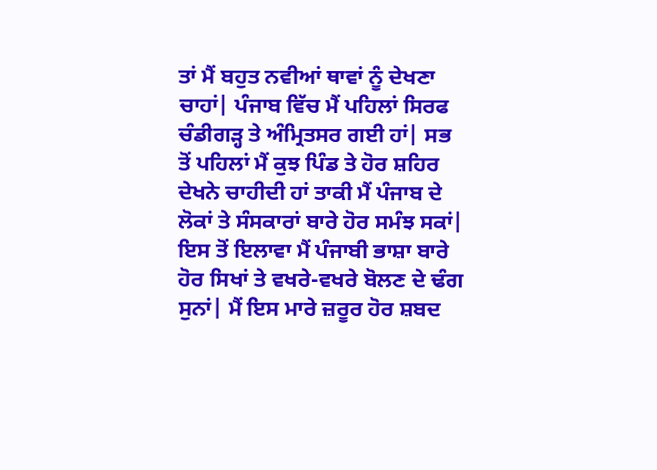ਤਾਂ ਮੈਂ ਬਹੁਤ ਨਵੀਆਂ ਥਾਵਾਂ ਨੂੰ ਦੇਖਣਾ ਚਾਹਾਂ| ਪੰਜਾਬ ਵਿੱਚ ਮੈਂ ਪਹਿਲਾਂ ਸਿਰਫ ਚੰਡੀਗੜ੍ਹ ਤੇ ਅੰਮ੍ਰਿਤਸਰ ਗਈ ਹਾਂ| ਸਭ ਤੋਂ ਪਹਿਲਾਂ ਮੈਂ ਕੁਝ ਪਿੰਡ ਤੇ ਹੋਰ ਸ਼ਹਿਰ ਦੇਖਨੇ ਚਾਹੀਦੀ ਹਾਂ ਤਾਕੀ ਮੈਂ ਪੰਜਾਬ ਦੇ ਲੋਕਾਂ ਤੇ ਸੰਸਕਾਰਾਂ ਬਾਰੇ ਹੋਰ ਸਮੰਝ ਸਕਾਂ| ਇਸ ਤੋਂ ਇਲਾਵਾ ਮੈਂ ਪੰਜਾਬੀ ਭਾਸ਼ਾ ਬਾਰੇ ਹੋਰ ਸਿਖਾਂ ਤੇ ਵਖਰੇ-ਵਖਰੇ ਬੋਲਣ ਦੇ ਢੰਗ ਸੁਨਾਂ| ਮੈਂ ਇਸ ਮਾਰੇ ਜ਼ਰੂਰ ਹੋਰ ਸ਼ਬਦ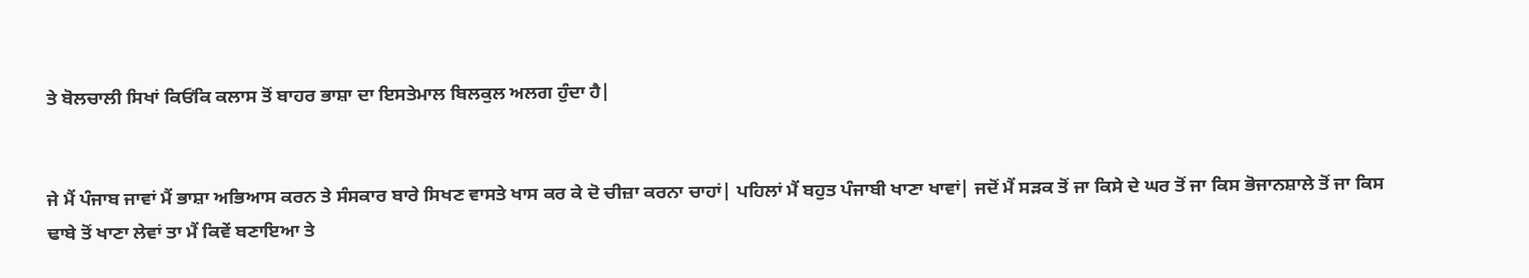ਤੇ ਬੋਲਚਾਲੀ ਸਿਖਾਂ ਕਿਓਂਕਿ ਕਲਾਸ ਤੋਂ ਬਾਹਰ ਭਾਸ਼ਾ ਦਾ ਇਸਤੇਮਾਲ ਬਿਲਕੁਲ ਅਲਗ ਹੁੰਦਾ ਹੈ|


ਜੇ ਮੈਂ ਪੰਜਾਬ ਜਾਵਾਂ ਮੈਂ ਭਾਸ਼ਾ ਅਭਿਆਸ ਕਰਨ ਤੇ ਸੰਸਕਾਰ ਬਾਰੇ ਸਿਖਣ ਵਾਸਤੇ ਖਾਸ ਕਰ ਕੇ ਦੋ ਚੀਜ਼ਾ ਕਰਨਾ ਚਾਹਾਂ| ਪਹਿਲਾਂ ਮੈਂ ਬਹੁਤ ਪੰਜਾਬੀ ਖਾਣਾ ਖਾਵਾਂ| ਜਦੋਂ ਮੈਂ ਸਡ਼ਕ ਤੋਂ ਜਾ ਕਿਸੇ ਦੇ ਘਰ ਤੋਂ ਜਾ ਕਿਸ ਭੋਜਾਨਸ਼ਾਲੇ ਤੋਂ ਜਾ ਕਿਸ ਢਾਬੇ ਤੋਂ ਖਾਣਾ ਲੇਵਾਂ ਤਾ ਮੈਂ ਕਿਵੇਂ ਬਣਾਇਆ ਤੇ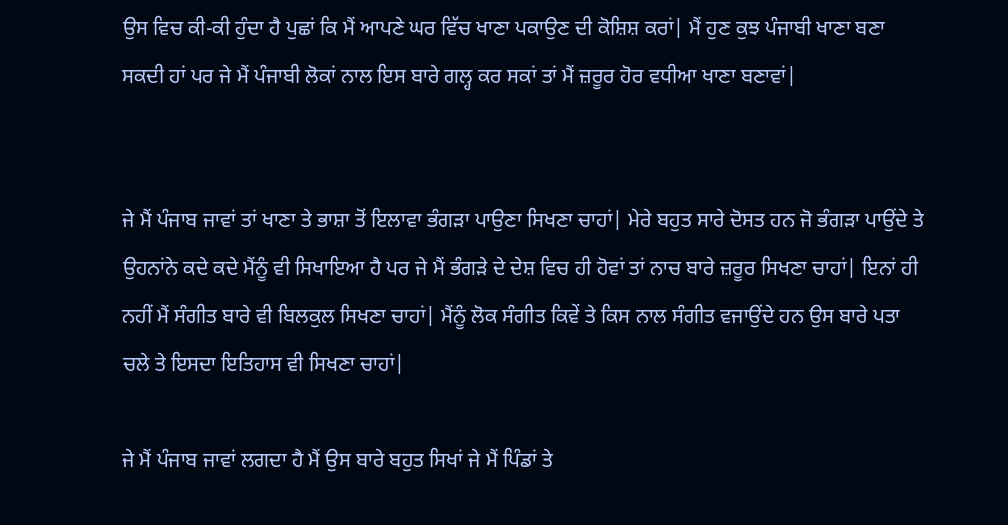ਉਸ ਵਿਚ ਕੀ-ਕੀ ਹੁੰਦਾ ਹੈ ਪੁਛਾਂ ਕਿ ਮੈਂ ਆਪਣੇ ਘਰ ਵਿੱਚ ਖਾਣਾ ਪਕਾਉਣ ਦੀ ਕੋਸ਼ਿਸ਼ ਕਰਾਂ| ਮੈਂ ਹੁਣ ਕੁਝ ਪੰਜਾਬੀ ਖਾਣਾ ਬਣਾ ਸਕਦੀ ਹਾਂ ਪਰ ਜੇ ਮੈਂ ਪੰਜਾਬੀ ਲੋਕਾਂ ਨਾਲ ਇਸ ਬਾਰੇ ਗਲ੍ਹ ਕਰ ਸਕਾਂ ਤਾਂ ਮੈਂ ਜ਼ਰੂਰ ਹੋਰ ਵਧੀਆ ਖਾਣਾ ਬਣਾਵਾਂ|


ਜੇ ਮੈਂ ਪੰਜਾਬ ਜਾਵਾਂ ਤਾਂ ਖਾਣਾ ਤੇ ਭਾਸ਼ਾ ਤੋਂ ਇਲਾਵਾ ਭੰਗੜਾ ਪਾਉਣਾ ਸਿਖਣਾ ਚਾਹਾਂ| ਮੇਰੇ ਬਹੁਤ ਸਾਰੇ ਦੋਸਤ ਹਨ ਜੋ ਭੰਗੜਾ ਪਾਉਂਦੇ ਤੇ ਉਹਨਾਂਨੇ ਕਦੇ ਕਦੇ ਮੈਂਨੂੰ ਵੀ ਸਿਖਾਇਆ ਹੈ ਪਰ ਜੇ ਮੈਂ ਭੰਗੜੇ ਦੇ ਦੇਸ਼ ਵਿਚ ਹੀ ਹੋਵਾਂ ਤਾਂ ਨਾਚ ਬਾਰੇ ਜ਼ਰੂਰ ਸਿਖਣਾ ਚਾਹਾਂ| ਇਨਾਂ ਹੀ ਨਹੀਂ ਮੈਂ ਸੰਗੀਤ ਬਾਰੇ ਵੀ ਬਿਲਕੁਲ ਸਿਖਣਾ ਚਾਹਾਂ| ਮੈਂਨੂੰ ਲੋਕ ਸੰਗੀਤ ਕਿਵੇਂ ਤੇ ਕਿਸ ਨਾਲ ਸੰਗੀਤ ਵਜਾਉਂਦੇ ਹਨ ਉਸ ਬਾਰੇ ਪਤਾ ਚਲੇ ਤੇ ਇਸਦਾ ਇਤਿਹਾਸ ਵੀ ਸਿਖਣਾ ਚਾਹਾਂ|

ਜੇ ਮੈਂ ਪੰਜਾਬ ਜਾਵਾਂ ਲਗਦਾ ਹੈ ਮੈਂ ਉਸ ਬਾਰੇ ਬਹੁਤ ਸਿਖਾਂ ਜੇ ਮੈਂ ਪਿੰਡਾਂ ਤੇ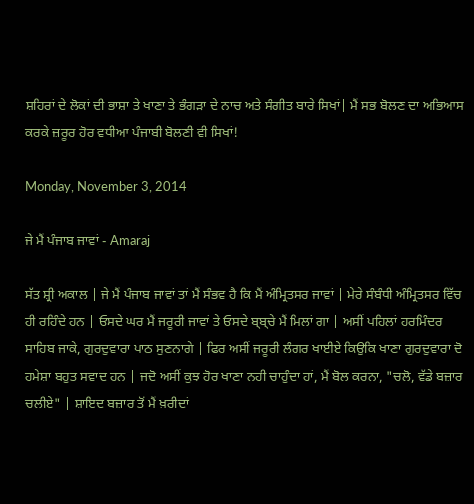ਸ਼ਹਿਰਾਂ ਦੇ ਲੋਕਾਂ ਦੀ ਭਾਸ਼ਾ ਤੇ ਖਾਣਾ ਤੇ ਭੰਗੜਾ ਦੇ ਨਾਚ ਅਤੇ ਸੰਗੀਤ ਬਾਰੇ ਸਿਖਾਂ| ਮੈਂ ਸਭ ਬੋਲਣ ਦਾ ਅਭਿਆਸ ਕਰਕੇ ਜ਼ਰੂਰ ਹੋਰ ਵਧੀਆ ਪੰਜਾਬੀ ਬੋਲਣੀ ਵੀ ਸਿਖਾਂ!

Monday, November 3, 2014

ਜੇ ਮੈਂ ਪੰਜਾਬ ਜਾਵਾਂ - Amaraj

ਸੱਤ ਸ਼੍ਰੀ ਅਕਾਲ | ਜੇ ਮੈਂ ਪੰਜਾਬ ਜਾਵਾਂ ਤਾਂ ਮੈਂ ਸੰਭਵ ਹੈ ਕਿ ਮੈਂ ਅੰਮ੍ਰਿਤਸਰ ਜਾਵਾਂ | ਮੇਰੇ ਸੰਬੰਧੀ ਅੰਮ੍ਰਿਤਸਰ ਵਿੱਚ ਹੀ ਰਹਿੰਦੇ ਹਨ | ਓਸਦੇ ਘਰ ਮੈਂ ਜਰੂਰੀ ਜਾਵਾਂ ਤੇ ਓਸਦੇ ਬ੍ਬ੍ਚੇ ਮੈਂ ਮਿਲਾਂ ਗਾ | ਅਸੀਂ ਪਹਿਲਾਂ ਹਰਮਿੰਦਰ ਸਾਹਿਬ ਜਾਕੇ, ਗੁਰਦੁਵਾਰਾ ਪਾਠ ਸੁਣਨਾਗੇ | ਫਿਰ ਅਸੀਂ ਜਰੂਰੀ ਲੰਗਰ ਖਾਈਏ ਕਿਉਕਿ ਖਾਣਾ ਗੁਰਦੁਵਾਰਾ ਦੋ ਹਮੇਸ਼ਾ ਬਹੁਤ ਸਵਾਦ ਹਨ | ਜਦੋ ਅਸੀਂ ਕੁਝ ਹੋਰ ਖਾਣਾ ਨਹੀ ਚਾਹੁੰਦਾ ਹਾਂ, ਮੈਂ ਬੋਲ ਕਰਨਾ, "ਚਲੋ, ਵੱਡੇ ਬਜ਼ਾਰ ਚਲੀਏ" | ਸ਼ਾਇਦ ਬਜ਼ਾਰ ਤੋਂ ਮੈਂ ਖ਼ਰੀਦਾਂ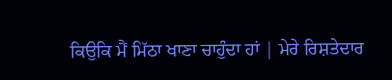ਕਿਉਕਿ ਮੈਂ ਮਿੱਠਾ ਖਾਣਾ ਚਾਹੁੰਦਾ ਹਾਂ | ਮੇਰੇ ਰਿਸ਼ਤੇਦਾਰ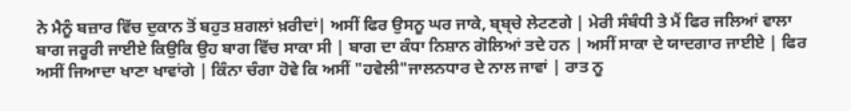ਨੇ ਮੈਨੂੰ ਬਜ਼ਾਰ ਵਿੱਚ ਦੁਕਾਨ ਤੋਂ ਬਹੁਤ ਸ਼ਗਲਾਂ ਖ਼ਰੀਦਾਂ| ਅਸੀਂ ਫਿਰ ਉਸਨੂ ਘਰ ਜਾਕੇ, ਬ੍ਬ੍ਚੇ ਲੇਟਣਗੇ | ਮੇਰੀ ਸੰਬੰਧੀ ਤੇ ਮੈਂ ਫਿਰ ਜਲਿਆਂ ਵਾਲਾ ਬਾਗ ਜਰੂਰੀ ਜਾਈਏ ਕਿਉਕਿ ਉਹ ਬਾਗ ਵਿੱਚ ਸਾਕਾ ਸੀ | ਬਾਗ ਦਾ ਕੰਧਾ ਨਿਸ਼ਾਨ ਗੋਲਿਆਂ ਤਦੇ ਹਨ | ਅਸੀਂ ਸਾਕਾ ਦੇ ਯਾਦਗਾਰ ਜਾਈਏ | ਫਿਰ ਅਸੀਂ ਜਿਆਦਾ ਖਾਣਾ ਖਾਵਾਂਗੇ | ਕਿੰਨਾ ਚੰਗਾ ਹੋਵੇ ਕਿ ਅਸੀਂ "ਹਵੇਲੀ"ਜਾਲਨਧਾਰ ਦੇ ਨਾਲ ਜਾਵਾਂ | ਰਾਤ ਨੂ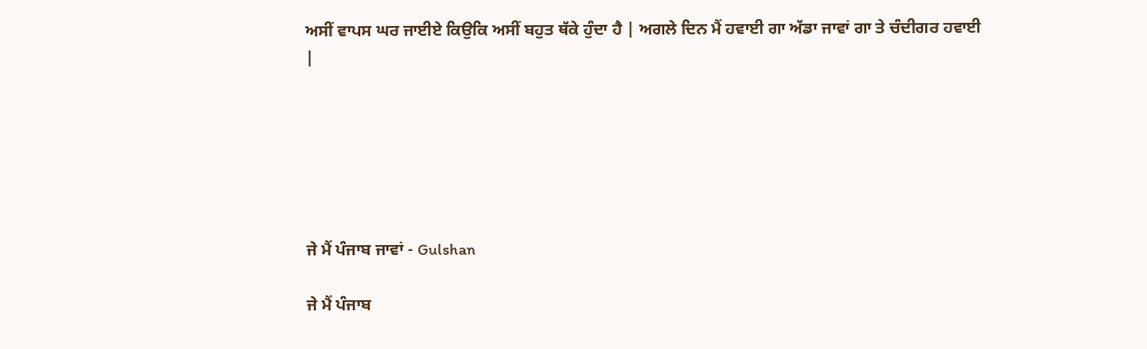ਅਸੀਂ ਵਾਪਸ ਘਰ ਜਾਈਏ ਕਿਉਕਿ ਅਸੀਂ ਬਹੁਤ ਥੱਕੇ ਹੁੰਦਾ ਹੈ | ਅਗਲੇ ਦਿਨ ਮੈਂ ਹਵਾਈ ਗਾ ਅੱਡਾ ਜਾਵਾਂ ਗਾ ਤੇ ਚੰਦੀਗਰ ਹਵਾਈ |






ਜੇ ਮੈਂ ਪੰਜਾਬ ਜਾਵਾਂ - Gulshan

ਜੇ ਮੈਂ ਪੰਜਾਬ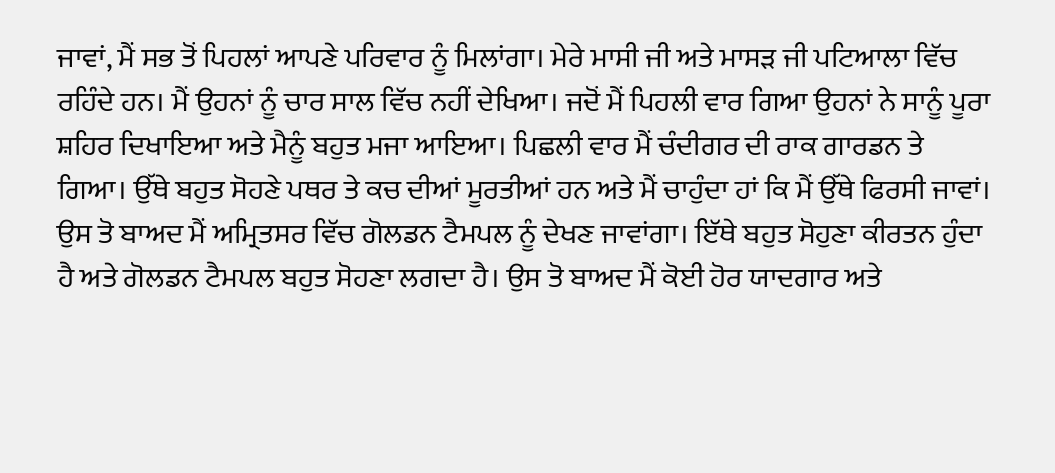ਜਾਵਾਂ, ਮੈਂ ਸਭ ਤੋਂ ਪਿਹਲਾਂ ਆਪਣੇ ਪਰਿਵਾਰ ਨੂੰ ਮਿਲਾਂਗਾ। ਮੇਰੇ ਮਾਸੀ ਜੀ ਅਤੇ ਮਾਸੜ ਜੀ ਪਟਿਆਲਾ ਵਿੱਚ ਰਹਿੰਦੇ ਹਨ। ਮੈਂ ਉਹਨਾਂ ਨੂੰ ਚਾਰ ਸਾਲ ਵਿੱਚ ਨਹੀਂ ਦੇਖਿਆ। ਜਦੋਂ ਮੈਂ ਪਿਹਲੀ ਵਾਰ ਗਿਆ ਉਹਨਾਂ ਨੇ ਸਾਨੂੰ ਪੂਰਾ ਸ਼ਹਿਰ ਦਿਖਾਇਆ ਅਤੇ ਮੈਨੂੰ ਬਹੁਤ ਮਜਾ ਆਇਆ। ਪਿਛਲੀ ਵਾਰ ਮੈਂ ਚੰਦੀਗਰ ਦੀ ਰਾਕ ਗਾਰਡਨ ਤੇ ਗਿਆ। ਉੱਥੇ ਬਹੁਤ ਸੋਹਣੇ ਪਥਰ ਤੇ ਕਚ ਦੀਆਂ ਮੂਰਤੀਆਂ ਹਨ ਅਤੇ ਮੈਂ ਚਾਹੁੰਦਾ ਹਾਂ ਕਿ ਮੈਂ ਉੱਥੇ ਫਿਰਸੀ ਜਾਵਾਂ। ਉਸ ਤੋ ਬਾਅਦ ਮੈਂ ਅਮ੍ਰਿਤਸਰ ਵਿੱਚ ਗੋਲਡਨ ਟੈਮਪਲ ਨੂੰ ਦੇਖਣ ਜਾਵਾਂਗਾ। ਇੱਥੇ ਬਹੁਤ ਸੋਹੁਣਾ ਕੀਰਤਨ ਹੁੰਦਾ ਹੈ ਅਤੇ ਗੋਲਡਨ ਟੈਮਪਲ ਬਹੁਤ ਸੋਹਣਾ ਲਗਦਾ ਹੈ। ਉਸ ਤੋ ਬਾਅਦ ਮੈਂ ਕੋਈ ਹੋਰ ਯਾਦਗਾਰ ਅਤੇ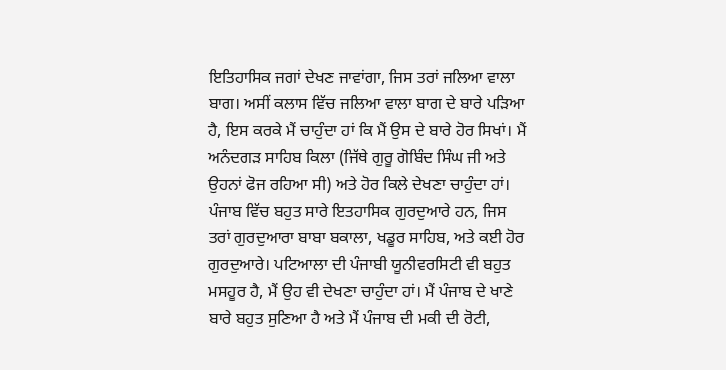ਇਤਿਹਾਸਿਕ ਜਗਾਂ ਦੇਖਣ ਜਾਵਾਂਗਾ, ਜਿਸ ਤਰਾਂ ਜਲਿਆ ਵਾਲਾ ਬਾਗ। ਅਸੀਂ ਕਲਾਸ ਵਿੱਚ ਜਲਿਆ ਵਾਲਾ ਬਾਗ ਦੇ ਬਾਰੇ ਪੜਿਆ ਹੈ, ਇਸ ਕਰਕੇ ਮੈਂ ਚਾਹੁੰਦਾ ਹਾਂ ਕਿ ਮੈਂ ਉਸ ਦੇ ਬਾਰੇ ਹੋਰ ਸਿਖਾਂ। ਮੈਂ ਅਨੰਦਗੜ ਸਾਹਿਬ ਕਿਲਾ (ਜਿੱਥੇ ਗੁਰੂ ਗੋਬਿੰਦ ਸਿੰਘ ਜੀ ਅਤੇ ਉਹਨਾਂ ਫੋਜ ਰਹਿਆ ਸੀ) ਅਤੇ ਹੋਰ ਕਿਲੇ ਦੇਖਣਾ ਚਾਹੁੰਦਾ ਹਾਂ। ਪੰਜਾਬ ਵਿੱਚ ਬਹੁਤ ਸਾਰੇ ਇਤਹਾਸਿਕ ਗੁਰਦੁਆਰੇ ਹਨ, ਜਿਸ ਤਰਾਂ ਗੁਰਦੁਆਰਾ ਬਾਬਾ ਬਕਾਲਾ, ਖਡੂਰ ਸਾਹਿਬ, ਅਤੇ ਕਈ ਹੋਰ ਗੁਰਦੁਆਰੇ। ਪਟਿਆਲਾ ਦੀ ਪੰਜਾਬੀ ਯੂਨੀਵਰਸਿਟੀ ਵੀ ਬਹੁਤ ਮਸਹੂਰ ਹੈ, ਮੈਂ ਉਹ ਵੀ ਦੇਖਣਾ ਚਾਹੁੰਦਾ ਹਾਂ। ਮੈਂ ਪੰਜਾਬ ਦੇ ਖਾਣੇ ਬਾਰੇ ਬਹੁਤ ਸੁਣਿਆ ਹੈ ਅਤੇ ਮੈਂ ਪੰਜਾਬ ਦੀ ਮਕੀ ਦੀ ਰੋਟੀ,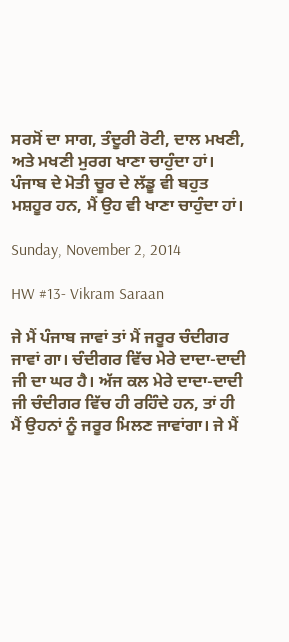ਸਰਸੋਂ ਦਾ ਸਾਗ, ਤੰਦੂਰੀ ਰੋਟੀ, ਦਾਲ ਮਖਣੀ, ਅਤੇ ਮਖਣੀ ਮੁਰਗ ਖਾਣਾ ਚਾਹੁੰਦਾ ਹਾਂ। ਪੰਜਾਬ ਦੇ ਮੋਤੀ ਚੂਰ ਦੇ ਲੱਡੂ ਵੀ ਬਹੁਤ ਮਸ਼ਹੂਰ ਹਨ, ਮੈਂ ਉਹ ਵੀ ਖਾਣਾ ਚਾਹੁੰਦਾ ਹਾਂ।

Sunday, November 2, 2014

HW #13- Vikram Saraan

ਜੇ ਮੈਂ ਪੰਜਾਬ ਜਾਵਾਂ ਤਾਂ ਮੈਂ ਜਰੂਰ ਚੰਦੀਗਰ ਜਾਵਾਂ ਗਾ। ਚੰਦੀਗਰ ਵਿੱਚ ਮੇਰੇ ਦਾਦਾ-ਦਾਦੀ ਜੀ ਦਾ ਘਰ ਹੈ। ਅੱਜ ਕਲ ਮੇਰੇ ਦਾਦਾ-ਦਾਦੀ ਜੀ ਚੰਦੀਗਰ ਵਿੱਚ ਹੀ ਰਹਿੰਦੇ ਹਨ, ਤਾਂ ਹੀ ਮੈਂ ਉਹਨਾਂ ਨੂੰ ਜਰੂਰ ਮਿਲਣ ਜਾਵਾਂਗਾ। ਜੇ ਮੈਂ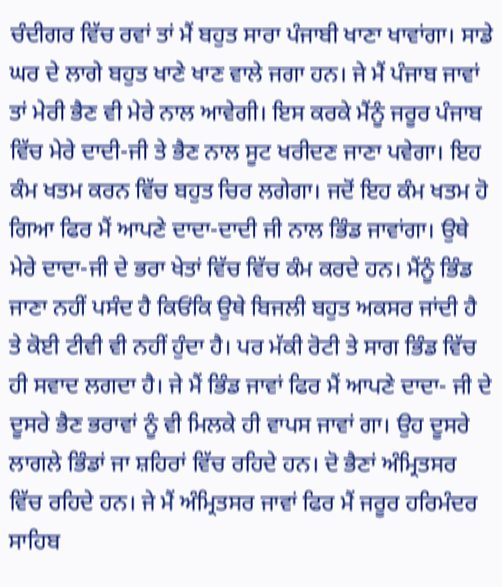ਚੰਦੀਗਰ ਵਿੱਚ ਰਵਾਂ ਤਾਂ ਮੈਂ ਬਹੁਤ ਸਾਰਾ ਪੰਜਾਬੀ ਖਾਣਾ ਖਾਵਾਂਗਾ। ਸਾਡੇ ਘਰ ਦੇ ਲਾਗੇ ਬਹੁਤ ਖਾਣੇ ਖਾਣ ਵਾਲੇ ਜਗਾ ਹਨ। ਜੇ ਮੈਂ ਪੰਜਾਬ ਜਾਵਾਂ ਤਾਂ ਮੇਰੀ ਭੈਣ ਵੀ ਮੇਰੇ ਨਾਲ ਆਵੇਗੀ। ਇਸ ਕਰਕੇ ਮੈਂਨੂੰ ਜਰੂਰ ਪੰਜਾਬ ਵਿੱਚ ਮੇਰੇ ਦਾਦੀ-ਜੀ ਤੇ ਭੈਣ ਨਾਲ ਸੂਟ ਖਰੀਦਣ ਜਾਣਾ ਪਵੇਗਾ। ਇਹ ਕੰਮ ਖਤਮ ਕਰਨ ਵਿੱਚ ਬਹੁਤ ਚਿਰ ਲਗੇਗਾ। ਜਦੋਂ ਇਹ ਕੰਮ ਖਤਮ ਹੋ ਗਿਆ ਫਿਰ ਮੈਂ ਆਪਣੇ ਦਾਦਾ-ਦਾਦੀ ਜੀ ਨਾਲ ਭਿੰਡ ਜਾਵਾਂਗਾ। ਉਥੇ ਮੇਰੇ ਦਾਦਾ-ਜੀ ਦੇ ਭਰਾ ਖੇਤਾਂ ਵਿੱਚ ਵਿੱਚ ਕੰਮ ਕਰਦੇ ਹਨ। ਮੈਂਨੂੰ ਭਿੰਡ ਜਾਣਾ ਨਹੀਂ ਪਸੰਦ ਹੈ ਕਿਓਂਕਿ ਉਥੇ ਬਿਜਲੀ ਬਹੁਤ ਅਕਸਰ ਜਾਂਦੀ ਹੈ ਤੇ ਕੋਈ ਟੀਵੀ ਵੀ ਨਹੀਂ ਹੁੰਦਾ ਹੈ। ਪਰ ਮੱਕੀ ਰੋਟੀ ਤੇ ਸਾਗ ਭਿੰਡ ਵਿੱਚ ਹੀ ਸਵਾਦ ਲਗਦਾ ਹੈ। ਜੇ ਮੈਂ ਭਿੰਡ ਜਾਵਾਂ ਫਿਰ ਮੈਂ ਆਪਣੇ ਦਾਦਾ- ਜੀ ਦੇ ਦੂਸਰੇ ਭੈਣ ਭਰਾਵਾਂ ਨੂੰ ਵੀ ਮਿਲਕੇ ਹੀ ਵਾਪਸ ਜਾਵਾਂ ਗਾ। ਉਹ ਦੂਸਰੇ ਲਾਗਲੇ ਭਿੰਡਾਂ ਜਾ ਸ਼ਹਿਰਾਂ ਵਿੱਚ ਰਹਿਦੇ ਹਨ। ਦੋ ਭੈਣਾਂ ਅੰਮ੍ਰਿਤਸਰ ਵਿੱਚ ਰਹਿਦੇ ਹਨ। ਜੇ ਮੈਂ ਅੰਮ੍ਰਿਤਸਰ ਜਾਵਾਂ ਫਿਰ ਮੈਂ ਜਰੂਰ ਹਰਿਮੰਦਰ ਸਾਹਿਬ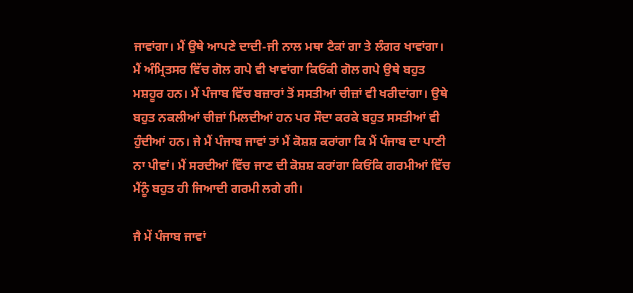ਜਾਵਾਂਗਾ। ਮੈਂ ਉਥੇ ਆਪਣੇ ਦਾਦੀ-ਜੀ ਨਾਲ ਮਥਾ ਟੈਕਾਂ ਗਾ ਤੇ ਲੰਗਰ ਖਾਵਾਂਗਾ। ਮੈਂ ਅੰਮ੍ਰਿਤਸਰ ਵਿੱਚ ਗੋਲ ਗਪੇ ਵੀ ਖਾਵਾਂਗਾ ਕਿਓਂਕੀ ਗੋਲ ਗਪੇ ਉਥੇ ਬਹੁਤ ਮਸ਼ਹੂਰ ਹਨ। ਮੈਂ ਪੰਜਾਬ ਵਿੱਚ ਬਜ਼ਾਰਾਂ ਤੋਂ ਸਸਤੀਆਂ ਚੀਜ਼ਾਂ ਵੀ ਖਰੀਦਾਂਗਾ। ਉਥੇ ਬਹੁਤ ਨਕਲੀਆਂ ਚੀਜ਼ਾਂ ਮਿਲਦੀਆਂ ਹਨ ਪਰ ਸੌਦਾ ਕਰਕੇ ਬਹੁਤ ਸਸਤੀਆਂ ਵੀ ਹੁੰਦੀਆਂ ਹਨ। ਜੇ ਮੈਂ ਪੰਜਾਬ ਜਾਵਾਂ ਤਾਂ ਮੈਂ ਕੋਸ਼ਸ਼ ਕਰਾਂਗਾ ਕਿ ਮੈਂ ਪੰਜਾਬ ਦਾ ਪਾਣੀ ਨਾ ਪੀਵਾਂ। ਮੈਂ ਸਰਦੀਆਂ ਵਿੱਚ ਜਾਣ ਦੀ ਕੋਸ਼ਸ਼ ਕਰਾਂਗਾ ਕਿਓਂਕਿ ਗਰਮੀਆਂ ਵਿੱਚ ਮੈਂਨੂੰ ਬਹੁਤ ਹੀ ਜਿਆਦੀ ਗਰਮੀ ਲਗੇ ਗੀ।

ਜੈ ਮੇਂ ਪੰਜਾਬ ਜਾਵਾਂ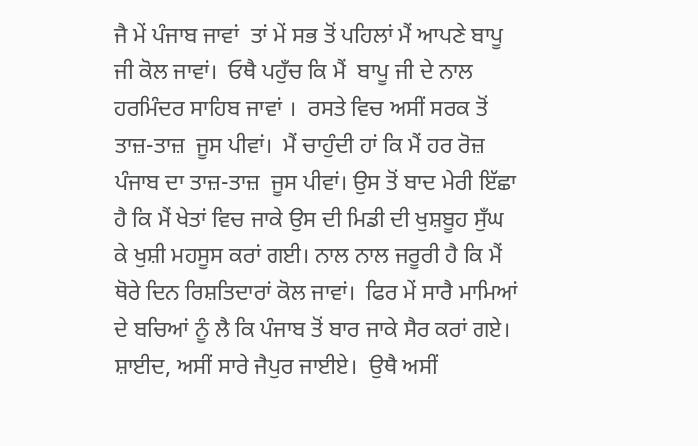ਜੈ ਮੇਂ ਪੰਜਾਬ ਜਾਵਾਂ  ਤਾਂ ਮੇਂ ਸਭ ਤੋਂ ਪਹਿਲਾਂ ਮੈਂ ਆਪਣੇ ਬਾਪੂ ਜੀ ਕੋਲ ਜਾਵਾਂ।  ਓਥੈ ਪਹੁਁਚ ਕਿ ਮੈਂ  ਬਾਪੂ ਜੀ ਦੇ ਨਾਲ ਹਰਮਿੰਦਰ ਸਾਹਿਬ ਜਾਵਾਂ ।  ਰਸਤੇ ਵਿਚ ਅਸੀਂ ਸਰਕ ਤੋਂ  ਤਾਜ਼-ਤਾਜ਼  ਜੂਸ ਪੀਵਾਂ।  ਮੈਂ ਚਾਹੁੰਦੀ ਹਾਂ ਕਿ ਮੈਂ ਹਰ ਰੋਜ਼ ਪੰਜਾਬ ਦਾ ਤਾਜ਼-ਤਾਜ਼  ਜੂਸ ਪੀਵਾਂ। ਉਸ ਤੋਂ ਬਾਦ ਮੇਰੀ ਇੱਛਾ ਹੈ ਕਿ ਮੈਂ ਖੇਤਾਂ ਵਿਚ ਜਾਕੇ ਉਸ ਦੀ ਮਿਡੀ ਦੀ ਖੁਸ਼ਬੂਹ ਸੁਁਘ ਕੇ ਖੁਸ਼ੀ ਮਹਸੂਸ ਕਰਾਂ ਗਈ। ਨਾਲ ਨਾਲ ਜਰੂਰੀ ਹੈ ਕਿ ਮੈਂ ਥੋਰੇ ਦਿਨ ਰਿਸ਼ਤਿਦਾਰਾਂ ਕੋਲ ਜਾਵਾਂ।  ਫਿਰ ਮੇਂ ਸਾਰੈ ਮਾਮਿਆਂ  ਦੇ ਬਚਿਆਂ ਨੂੰ ਲੈ ਕਿ ਪੰਜਾਬ ਤੋਂ ਬਾਰ ਜਾਕੇ ਸੈਰ ਕਰਾਂ ਗਏ। ਸ਼ਾਈਦ, ਅਸੀਂ ਸਾਰੇ ਜੈਪੁਰ ਜਾਈਏ।  ਉਥੈ ਅਸੀਂ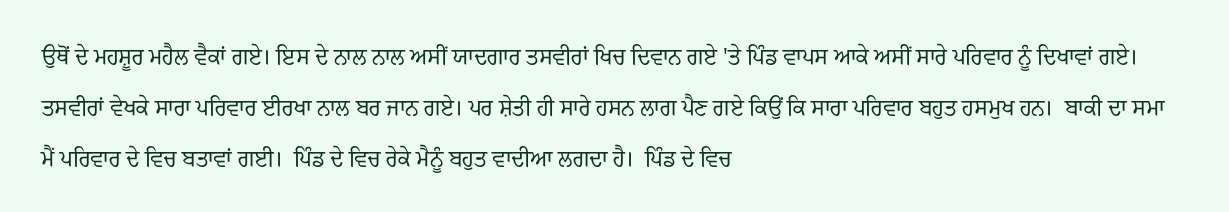ਉਥੋਂ ਦੇ ਮਹਸ਼ੂਰ ਮਹੈਲ ਵੈਕਾਂ ਗਏ। ਇਸ ਦੇ ਨਾਲ ਨਾਲ ਅਸੀਂ ਯਾਦਗਾਰ ਤਸਵੀਰਾਂ ਖਿਚ ਦਿਵਾਨ ਗਏ 'ਤੇ ਪਿੰਡ ਵਾਪਸ ਆਕੇ ਅਸੀਂ ਸਾਰੇ ਪਰਿਵਾਰ ਨੂੰ ਦਿਖਾਵਾਂ ਗਏ।  ਤਸਵੀਰਾਂ ਵੇਖਕੇ ਸਾਰਾ ਪਰਿਵਾਰ ਈਰਖਾ ਨਾਲ ਬਰ ਜਾਨ ਗਏ। ਪਰ ਸ਼ੇਤੀ ਹੀ ਸਾਰੇ ਹਸਨ ਲਾਗ ਪੈਣ ਗਏ ਕਿਉਂ ਕਿ ਸਾਰਾ ਪਰਿਵਾਰ ਬਹੁਤ ਹਸਮੁਖ ਹਨ।  ਬਾਕੀ ਦਾ ਸਮਾ ਮੈਂ ਪਰਿਵਾਰ ਦੇ ਵਿਚ ਬਤਾਵਾਂ ਗਈ।  ਪਿੰਡ ਦੇ ਵਿਚ ਰੇਕੇ ਮੈਨੂੰ ਬਹੁਤ ਵਾਦੀਆ ਲਗਦਾ ਹੈ।  ਪਿੰਡ ਦੇ ਵਿਚ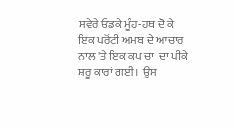ਸਵੇਰੇ ਓਡਕੇ ਮੂੰਹ-ਹਥ ਦੋ ਕੇ ਇਕ ਪਰੋਂਟੀ ਅਮਬ ਦੇ ਆਚਾਰ ਨਾਲ 'ਤੇ ਇਕ ਕਪ ਚਾ  ਦਾ ਪੀਕੇ ਸ਼ਰੂ ਕਾਰਾਂ ਗਈ।  ਉਸ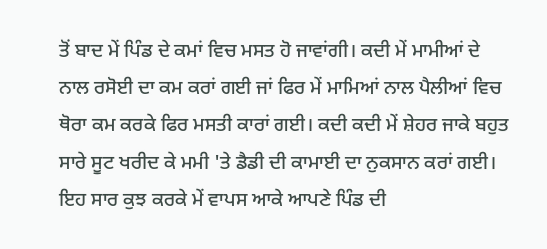ਤੋਂ ਬਾਦ ਮੇਂ ਪਿੰਡ ਦੇ ਕਮਾਂ ਵਿਚ ਮਸਤ ਹੋ ਜਾਵਾਂਗੀ। ਕਦੀ ਮੇਂ ਮਾਮੀਆਂ ਦੇ ਨਾਲ ਰਸੋਈ ਦਾ ਕਮ ਕਰਾਂ ਗਈ ਜਾਂ ਫਿਰ ਮੇਂ ਮਾਮਿਆਂ ਨਾਲ ਪੈਲੀਆਂ ਵਿਚ ਥੋਰਾ ਕਮ ਕਰਕੇ ਫਿਰ ਮਸਤੀ ਕਾਰਾਂ ਗਈ। ਕਦੀ ਕਦੀ ਮੇਂ ਸ਼ੇਹਰ ਜਾਕੇ ਬਹੁਤ ਸਾਰੇ ਸੂਟ ਖਰੀਦ ਕੇ ਮਮੀ 'ਤੇ ਡੈਡੀ ਦੀ ਕਾਮਾਈ ਦਾ ਨੁਕਸਾਨ ਕਰਾਂ ਗਈ।  ਇਹ ਸਾਰ ਕੁਝ ਕਰਕੇ ਮੇਂ ਵਾਪਸ ਆਕੇ ਆਪਣੇ ਪਿੰਡ ਦੀ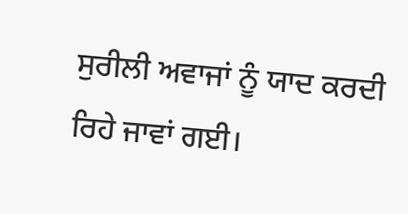ਸੁਰੀਲੀ ਅਵਾਜਾਂ ਨੂੰ ਯਾਦ ਕਰਦੀ ਰਿਹੇ ਜਾਵਾਂ ਗਈ।